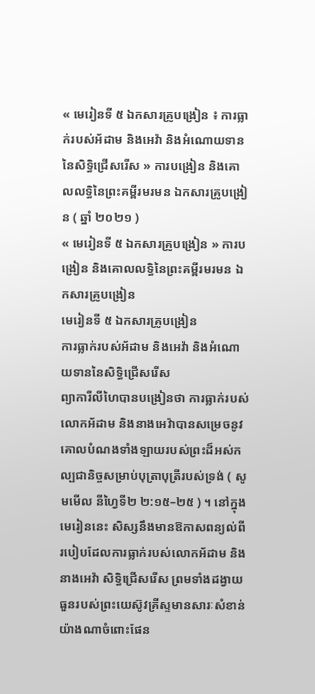« មេរៀនទី ៥ ឯកសារគ្រូបង្រៀន ៖ ការធ្លាក់របស់អ័ដាម និងអេវ៉ា និងអំណោយទាននៃសិទ្ធិជ្រើសរើស » ការបង្រៀន និងគោលលទ្ធិនៃព្រះគម្ពីរមរមន ឯកសារគ្រូបង្រៀន ( ឆ្នាំ ២០២១ )
« មេរៀនទី ៥ ឯកសារគ្រូបង្រៀន » ការបង្រៀន និងគោលលទ្ធិនៃព្រះគម្ពីរមរមន ឯកសារគ្រូបង្រៀន
មេរៀនទី ៥ ឯកសារគ្រូបង្រៀន
ការធ្លាក់របស់អ័ដាម និងអេវ៉ា និងអំណោយទាននៃសិទ្ធិជ្រើសរើស
ព្យាការីលីហៃបានបង្រៀនថា ការធ្លាក់របស់លោកអ័ដាម និងនាងអេវ៉ាបានសម្រេចនូវគោលបំណងទាំងឡាយរបស់ព្រះដ៏អស់កល្បជានិច្ចសម្រាប់បុត្រាបុត្រីរបស់ទ្រង់ ( សូមមើល នីហ្វៃទី២ ២:១៥–២៥ ) ។ នៅក្នុងមេរៀននេះ សិស្សនឹងមានឱកាសពន្យល់ពីរបៀបដែលការធ្លាក់របស់លោកអ័ដាម និងនាងអេវ៉ា សិទ្ធិជ្រើសរើស ព្រមទាំងដង្វាយធួនរបស់ព្រះយេស៊ូវគ្រីស្ទមានសារៈសំខាន់យ៉ាងណាចំពោះផែន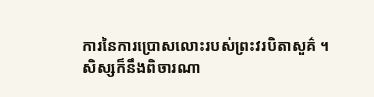ការនៃការប្រោសលោះរបស់ព្រះវរបិតាសួគ៌ ។ សិស្សក៏នឹងពិចារណា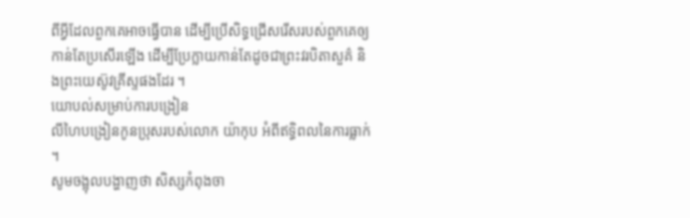ពីអ្វីដែលពួកគេអាចធ្វើបាន ដើម្បីប្រើសិទ្ធជ្រើសរើសរបស់ពួកគេឲ្យកាន់តែប្រសើរឡើង ដើម្បីប្រែក្លាយកាន់តែដូចជាព្រះវរបិតាសួគ៌ និងព្រះយេស៊ូវគ្រីស្ទផងដែរ ។
យោបល់សម្រាប់ការបង្រៀន
លីហៃបង្រៀនកូនប្រុសរបស់លោក យ៉ាកុប អំពីឥទ្ធិពលនៃការធ្លាក់ ។
សូមចង្អុលបង្ហាញថា សិស្សកំពុងចា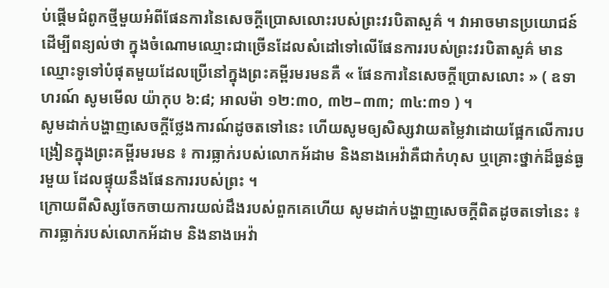ប់ផ្ដើមជំពូកថ្មីមួយអំពីផែនការនៃសេចក្ដីប្រោសលោះរបស់ព្រះវរបិតាសួគ៌ ។ វាអាចមានប្រយោជន៍ដើម្បីពន្យល់ថា ក្នុងចំណោមឈ្មោះជាច្រើនដែលសំដៅទៅលើផែនការរបស់ព្រះវរបិតាសួគ៌ មានឈ្មោះទូទៅបំផុតមួយដែលប្រើនៅក្នុងព្រះគម្ពីរមរមនគឺ « ផែនការនៃសេចក្ដីប្រោសលោះ » ( ឧទាហរណ៍ សូមមើល យ៉ាកុប ៦:៨; អាលម៉ា ១២:៣០, ៣២–៣៣; ៣៤:៣១ ) ។
សូមដាក់បង្ហាញសេចក្តីថ្លែងការណ៍ដូចតទៅនេះ ហើយសូមឲ្យសិស្សវាយតម្លៃវាដោយផ្អែកលើការបង្រៀនក្នុងព្រះគម្ពីរមរមន ៖ ការធ្លាក់របស់លោកអ័ដាម និងនាងអេវ៉ាគឺជាកំហុស ឬគ្រោះថ្នាក់ដ៏ធ្ងន់ធ្ងរមួយ ដែលផ្ទុយនឹងផែនការរបស់ព្រះ ។
ក្រោយពីសិស្សចែកចាយការយល់ដឹងរបស់ពួកគេហើយ សូមដាក់បង្ហាញសេចក្ដីពិតដូចតទៅនេះ ៖ ការធ្លាក់របស់លោកអ័ដាម និងនាងអេវ៉ា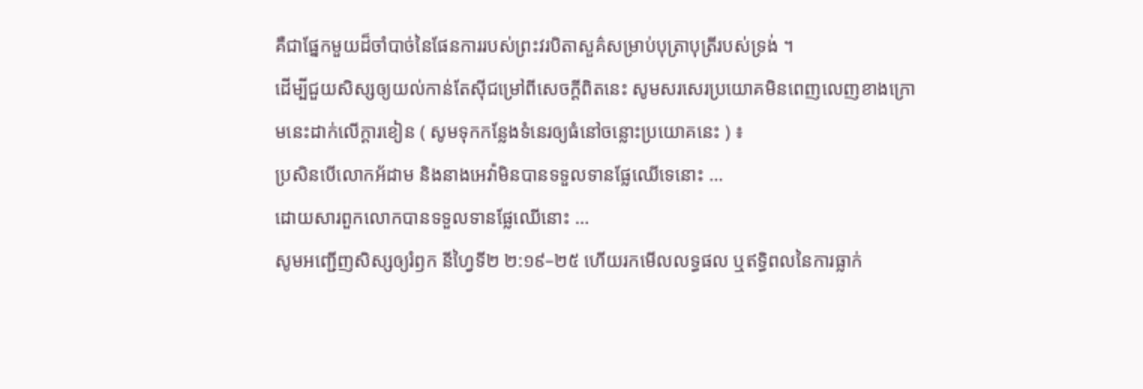គឺជាផ្នែកមួយដ៏ចាំបាច់នៃផែនការរបស់ព្រះវរបិតាសួគ៌សម្រាប់បុត្រាបុត្រីរបស់ទ្រង់ ។
ដើម្បីជួយសិស្សឲ្យយល់កាន់តែស៊ីជម្រៅពីសេចក្តីពិតនេះ សូមសរសេរប្រយោគមិនពេញលេញខាងក្រោមនេះដាក់លើក្ដារខៀន ( សូមទុកកន្លែងទំនេរឲ្យធំនៅចន្លោះប្រយោគនេះ ) ៖
ប្រសិនបើលោកអ័ដាម និងនាងអេវ៉ាមិនបានទទួលទានផ្លែឈើទេនោះ …
ដោយសារពួកលោកបានទទួលទានផ្លែឈើនោះ …
សូមអញ្ជើញសិស្សឲ្យរំឭក នីហ្វៃទី២ ២:១៩–២៥ ហើយរកមើលលទ្ធផល ឬឥទ្ធិពលនៃការធ្លាក់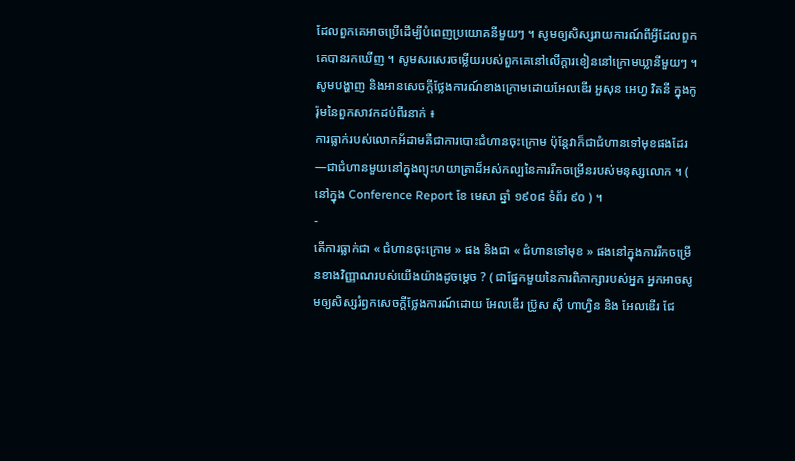ដែលពួកគេអាចប្រើដើម្បីបំពេញប្រយោគនីមួយៗ ។ សូមឲ្យសិស្សរាយការណ៍ពីអ្វីដែលពួកគេបានរកឃើញ ។ សូមសរសេរចម្លើយរបស់ពួកគេនៅលើក្ដារខៀននៅក្រោមឃ្លានីមួយៗ ។
សូមបង្ហាញ និងអានសេចក្ដីថ្លែងការណ៍ខាងក្រោមដោយអែលឌើរ អួសុន អេហ្វ វិតនី ក្នុងកូរ៉ុមនៃពួកសាវកដប់ពីរនាក់ ៖
ការធ្លាក់របស់លោកអ័ដាមគឺជាការបោះជំហានចុះក្រោម ប៉ុន្ដែវាក៏ជាជំហានទៅមុខផងដែរ—ជាជំហានមួយនៅក្នុងព្យុះហយាត្រាដ៏អស់កល្បនៃការរីកចម្រើនរបស់មនុស្សលោក ។ ( នៅក្នុង Conference Report ខែ មេសា ឆ្នាំ ១៩០៨ ទំព័រ ៩០ ) ។
-
តើការធ្លាក់ជា « ជំហានចុះក្រោម » ផង និងជា « ជំហានទៅមុខ » ផងនៅក្នុងការរីកចម្រើនខាងវិញ្ញាណរបស់យើងយ៉ាងដូចម្ដេច ? ( ជាផ្នែកមួយនៃការពិភាក្សារបស់អ្នក អ្នកអាចសូមឲ្យសិស្សរំឭកសេចក្ដីថ្លែងការណ៍ដោយ អែលឌើរ ប្រ៊ូស ស៊ី ហាហ្វិន និង អែលឌើរ ជែ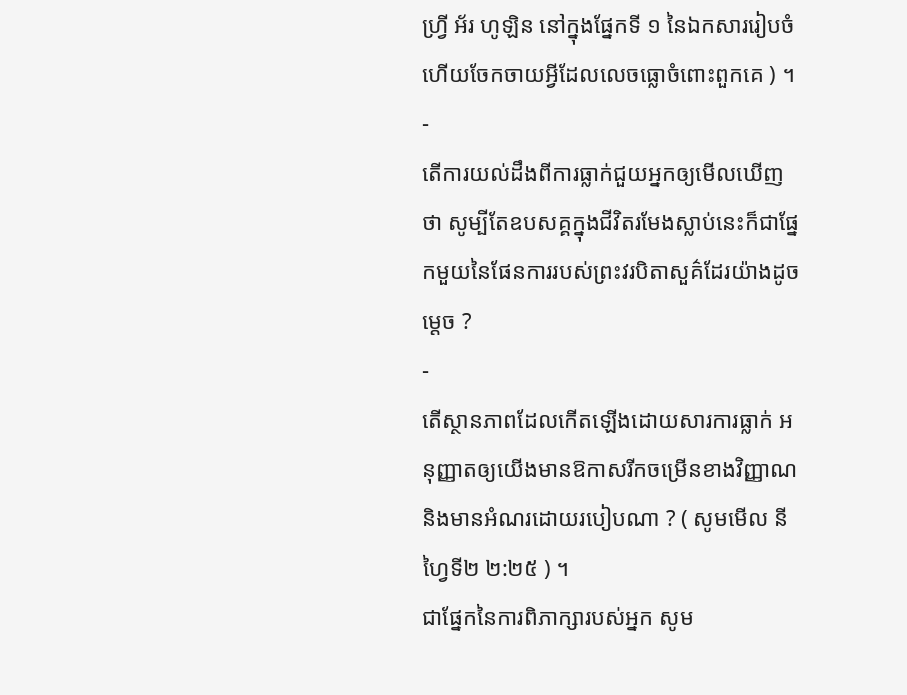ហ្វ្រី អ័រ ហូឡិន នៅក្នុងផ្នែកទី ១ នៃឯកសាររៀបចំ ហើយចែកចាយអ្វីដែលលេចធ្លោចំពោះពួកគេ ) ។
-
តើការយល់ដឹងពីការធ្លាក់ជួយអ្នកឲ្យមើលឃើញថា សូម្បីតែឧបសគ្គក្នុងជីវិតរមែងស្លាប់នេះក៏ជាផ្នែកមួយនៃផែនការរបស់ព្រះវរបិតាសួគ៌ដែរយ៉ាងដូចម្ដេច ?
-
តើស្ថានភាពដែលកើតឡើងដោយសារការធ្លាក់ អនុញ្ញាតឲ្យយើងមានឱកាសរីកចម្រើនខាងវិញ្ញាណ និងមានអំណរដោយរបៀបណា ? ( សូមមើល នីហ្វៃទី២ ២:២៥ ) ។
ជាផ្នែកនៃការពិភាក្សារបស់អ្នក សូម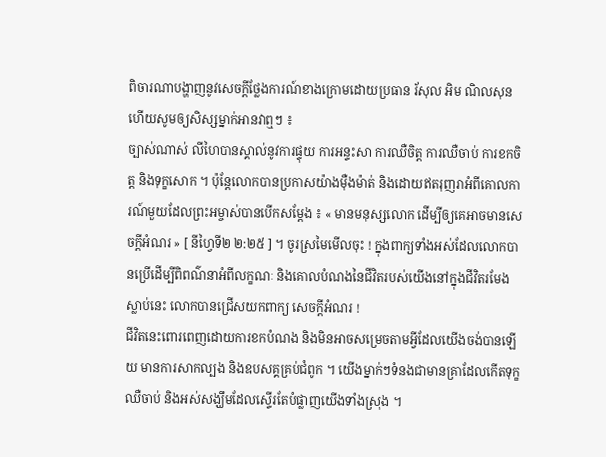ពិចារណាបង្ហាញនូវសេចក្ដីថ្លែងការណ៍ខាងក្រោមដោយប្រធាន រ័សុល អិម ណិលសុន ហើយសូមឲ្យសិស្សម្នាក់អានវាឮៗ ៖
ច្បាស់ណាស់ លីហៃបានស្គាល់នូវការផ្ទុយ ការអន្ទះសា ការឈឺចិត្ត ការឈឺចាប់ ការខកចិត្ត និងទុក្ខសោក ។ ប៉ុន្តែលោកបានប្រកាសយ៉ាងម៉ឺងម៉ាត់ និងដោយឥតរុញរាអំពីគោលការណ៍មួយដែលព្រះអម្ចាស់បានបើកសម្តែង ៖ « មានមនុស្សលោក ដើម្បីឲ្យគេអាចមានសេចក្ដីអំណរ » [ នីហ្វៃទី២ ២:២៥ ] ។ ចូរស្រមៃមើលចុះ ! ក្នុងពាក្យទាំងអស់ដែលលោកបានប្រើដើម្បីពិពណ៌នាអំពីលក្ខណៈ និងគោលបំណងនៃជីវិតរបស់យើងនៅក្នុងជីវិតរមែងស្លាប់នេះ លោកបានជ្រើសយកពាក្យ សេចក្ដីអំណរ !
ជីវិតនេះពោរពេញដោយការខកបំណង និងមិនអាចសម្រេចតាមអ្វីដែលយើងចង់បានឡើយ មានការសាកល្បង និងឧបសគ្គគ្រប់ជំពូក ។ យើងម្នាក់ៗទំនងជាមានគ្រាដែលកើតទុក្ខ ឈឺចាប់ និងអស់សង្ឃឹមដែលស្ទើរតែបំផ្លាញយើងទាំងស្រុង ។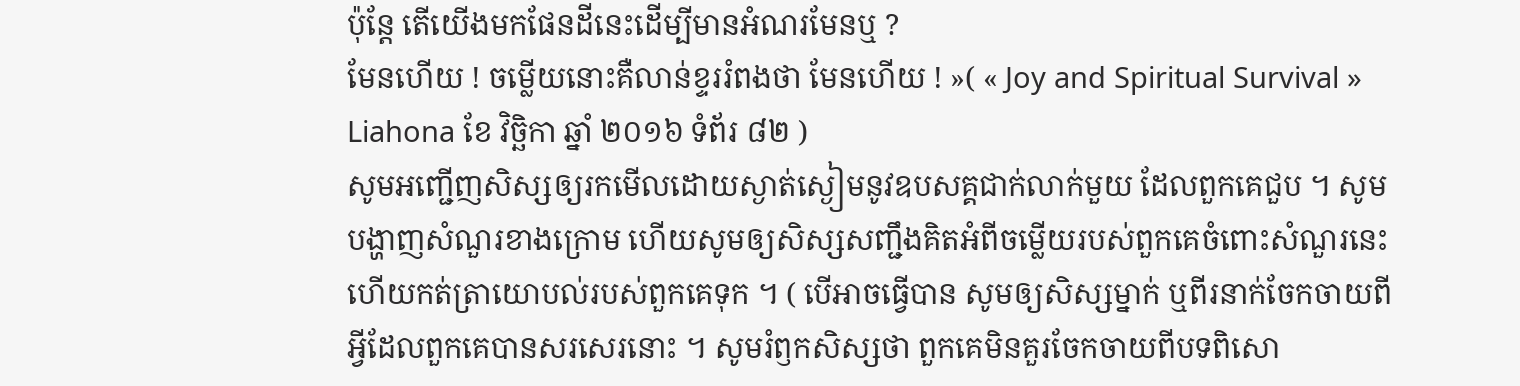ប៉ុន្តែ តើយើងមកផែនដីនេះដើម្បីមានអំណរមែនឬ ?
មែនហើយ ! ចម្លើយនោះគឺលាន់ខ្ទររំពងថា មែនហើយ ! »( « Joy and Spiritual Survival » Liahona ខែ វិច្ឆិកា ឆ្នាំ ២០១៦ ទំព័រ ៨២ )
សូមអញ្ជើញសិស្សឲ្យរកមើលដោយស្ងាត់ស្ងៀមនូវឧបសគ្គជាក់លាក់មួយ ដែលពួកគេជួប ។ សូមបង្ហាញសំណួរខាងក្រោម ហើយសូមឲ្យសិស្សសញ្ជឹងគិតអំពីចម្លើយរបស់ពួកគេចំពោះសំណួរនេះ ហើយកត់ត្រាយោបល់របស់ពួកគេទុក ។ ( បើអាចធ្វើបាន សូមឲ្យសិស្សម្នាក់ ឬពីរនាក់ចែកចាយពីអ្វីដែលពួកគេបានសរសេរនោះ ។ សូមរំឭកសិស្សថា ពួកគេមិនគួរចែកចាយពីបទពិសោ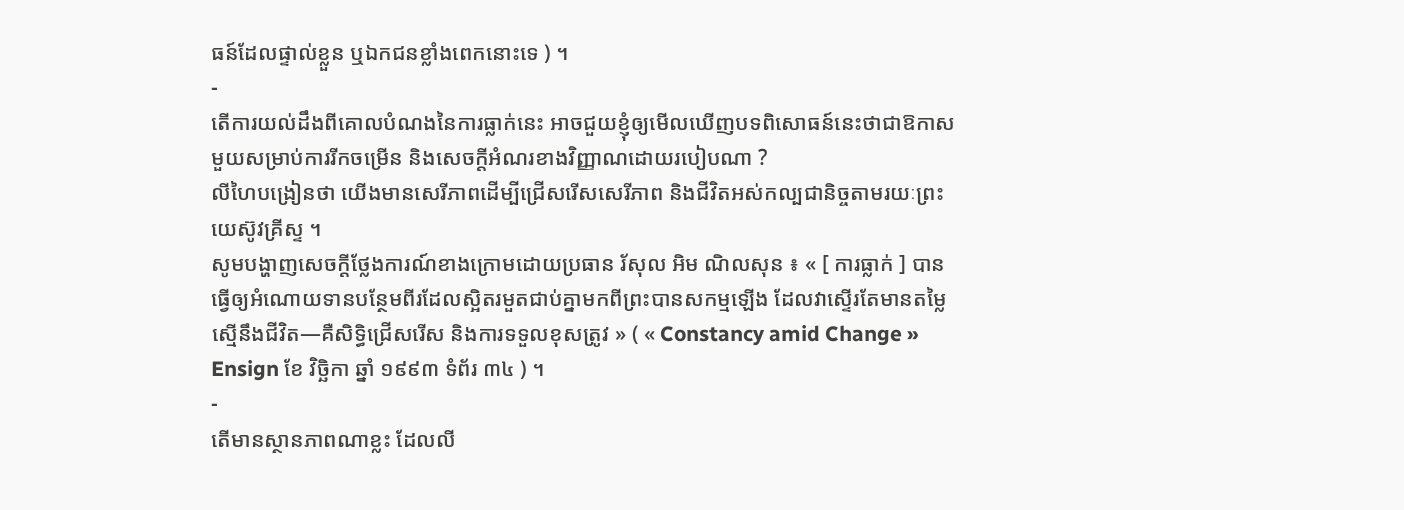ធន៍ដែលផ្ទាល់ខ្លួន ឬឯកជនខ្លាំងពេកនោះទេ ) ។
-
តើការយល់ដឹងពីគោលបំណងនៃការធ្លាក់នេះ អាចជួយខ្ញុំឲ្យមើលឃើញបទពិសោធន៍នេះថាជាឱកាសមួយសម្រាប់ការរីកចម្រើន និងសេចក្ដីអំណរខាងវិញ្ញាណដោយរបៀបណា ?
លីហៃបង្រៀនថា យើងមានសេរីភាពដើម្បីជ្រើសរើសសេរីភាព និងជីវិតអស់កល្បជានិច្ចតាមរយៈព្រះយេស៊ូវគ្រីស្ទ ។
សូមបង្ហាញសេចក្ដីថ្លែងការណ៍ខាងក្រោមដោយប្រធាន រ័សុល អិម ណិលសុន ៖ « [ ការធ្លាក់ ] បានធ្វើឲ្យអំណោយទានបន្ថែមពីរដែលស្អិតរមួតជាប់គ្នាមកពីព្រះបានសកម្មឡើង ដែលវាស្ទើរតែមានតម្លៃស្មើនឹងជីវិត—គឺសិទ្ធិជ្រើសរើស និងការទទួលខុសត្រូវ » ( « Constancy amid Change » Ensign ខែ វិច្ឆិកា ឆ្នាំ ១៩៩៣ ទំព័រ ៣៤ ) ។
-
តើមានស្ថានភាពណាខ្លះ ដែលលី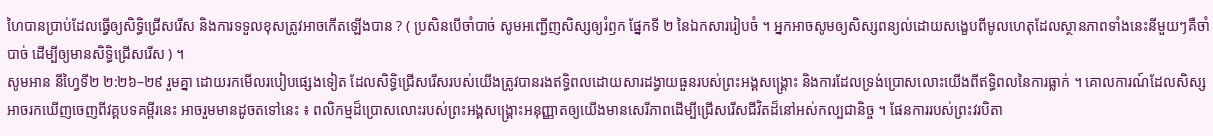ហៃបានប្រាប់ដែលធ្វើឲ្យសិទ្ធិជ្រើសរើស និងការទទួលខុសត្រូវអាចកើតឡើងបាន ? ( ប្រសិនបើចាំបាច់ សូមអញ្ជើញសិស្សឲ្យរំឭក ផ្នែកទី ២ នៃឯកសាររៀបចំ ។ អ្នកអាចសូមឲ្យសិស្សពន្យល់ដោយសង្ខេបពីមូលហេតុដែលស្ថានភាពទាំងនេះនីមួយៗគឺចាំបាច់ ដើម្បីឲ្យមានសិទ្ធិជ្រើសរើស ) ។
សូមអាន នីហ្វៃទី២ ២:២៦–២៩ រួមគ្នា ដោយរកមើលរបៀបផ្សេងទៀត ដែលសិទ្ធិជ្រើសរើសរបស់យើងត្រូវបានរងឥទ្ធិពលដោយសារដង្វាយធួនរបស់ព្រះអង្គសង្គ្រោះ និងការដែលទ្រង់ប្រោសលោះយើងពីឥទ្ធិពលនៃការធ្លាក់ ។ គោលការណ៍ដែលសិស្សអាចរកឃើញចេញពីវគ្គបទគម្ពីរនេះ អាចរួមមានដូចតទៅនេះ ៖ ពលិកម្មដ៏ប្រោសលោះរបស់ព្រះអង្គសង្គ្រោះអនុញ្ញាតឲ្យយើងមានសេរីភាពដើម្បីជ្រើសរើសជីវិតដ៏នៅអស់កល្បជានិច្ច ។ ផែនការរបស់ព្រះវរបិតា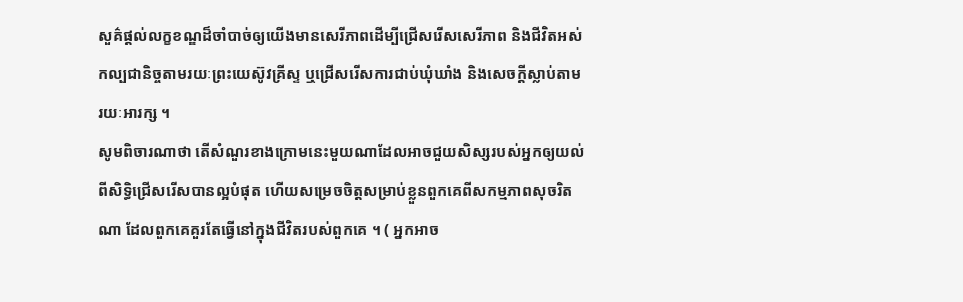សួគ៌ផ្ដល់លក្ខខណ្ឌដ៏ចាំបាច់ឲ្យយើងមានសេរីភាពដើម្បីជ្រើសរើសសេរីភាព និងជីវិតអស់កល្បជានិច្ចតាមរយៈព្រះយេស៊ូវគ្រីស្ទ ឬជ្រើសរើសការជាប់ឃុំឃាំង និងសេចក្តីស្លាប់តាមរយៈអារក្ស ។
សូមពិចារណាថា តើសំណួរខាងក្រោមនេះមួយណាដែលអាចជួយសិស្សរបស់អ្នកឲ្យយល់ពីសិទ្ធិជ្រើសរើសបានល្អបំផុត ហើយសម្រេចចិត្តសម្រាប់ខ្លួនពួកគេពីសកម្មភាពសុចរិតណា ដែលពួកគេគួរតែធ្វើនៅក្នុងជីវិតរបស់ពួកគេ ។ ( អ្នកអាច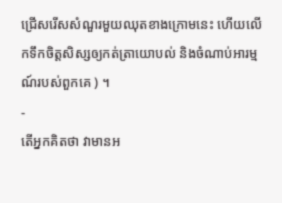ជ្រើសរើសសំណួរមួយឈុតខាងក្រោមនេះ ហើយលើកទឹកចិត្តសិស្សឲ្យកត់ត្រាយោបល់ និងចំណាប់អារម្មណ៍របស់ពួកគេ ) ។
-
តើអ្នកគិតថា វាមានអ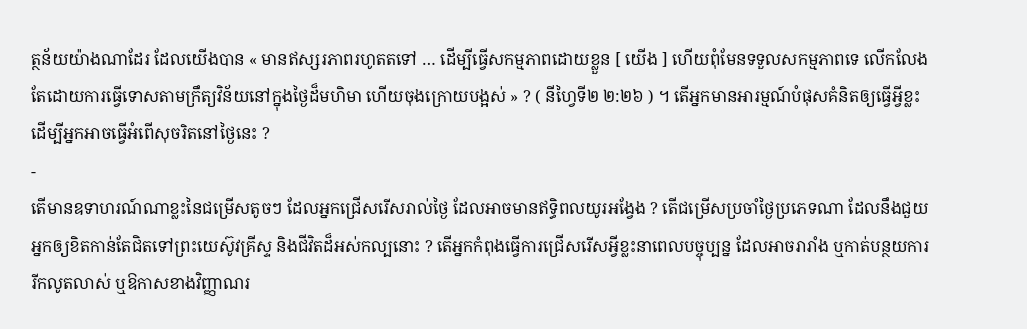ត្ថន័យយ៉ាងណាដែរ ដែលយើងបាន « មានឥស្សរភាពរហូតតទៅ … ដើម្បីធ្វើសកម្មភាពដោយខ្លួន [ យើង ] ហើយពុំមែនទទួលសកម្មភាពទេ លើកលែងតែដោយការធ្វើទោសតាមក្រឹត្យវិន័យនៅក្នុងថ្ងៃដ៏មហិមា ហើយចុងក្រោយបង្អស់ » ? ( នីហ្វៃទី២ ២:២៦ ) ។ តើអ្នកមានអារម្មណ៍បំផុសគំនិតឲ្យធ្វើអ្វីខ្លះ ដើម្បីអ្នកអាចធ្វើអំពើសុចរិតនៅថ្ងៃនេះ ?
-
តើមានឧទាហរណ៍ណាខ្លះនៃជម្រើសតូចៗ ដែលអ្នកជ្រើសរើសរាល់ថ្ងៃ ដែលអាចមានឥទ្ធិពលយូរអង្វែង ? តើជម្រើសប្រចាំថ្ងៃប្រភេទណា ដែលនឹងជួយអ្នកឲ្យខិតកាន់តែជិតទៅព្រះយេស៊ូវគ្រីស្ទ និងជីវិតដ៏អស់កល្បនោះ ? តើអ្នកកំពុងធ្វើការជ្រើសរើសអ្វីខ្លះនាពេលបច្ចុប្បន្ន ដែលអាចរារាំង ឬកាត់បន្ថយការរីកលូតលាស់ ឬឱកាសខាងវិញ្ញាណរ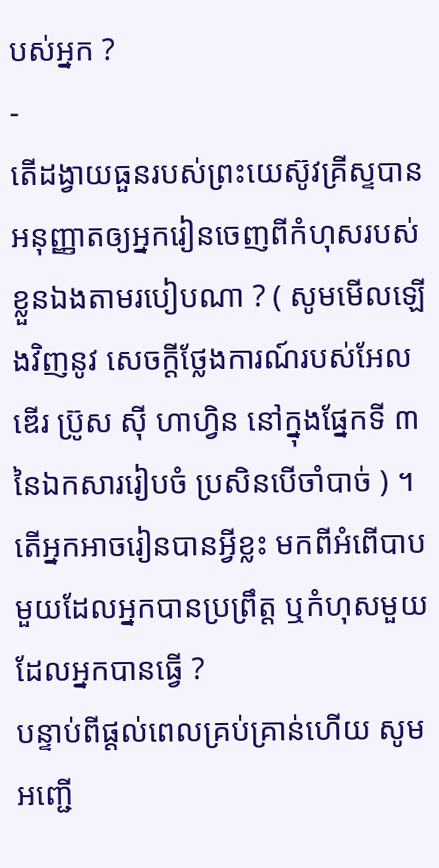បស់អ្នក ?
-
តើដង្វាយធួនរបស់ព្រះយេស៊ូវគ្រីស្ទបានអនុញ្ញាតឲ្យអ្នករៀនចេញពីកំហុសរបស់ខ្លួនឯងតាមរបៀបណា ? ( សូមមើលឡើងវិញនូវ សេចក្ដីថ្លែងការណ៍របស់អែលឌើរ ប្រ៊ូស ស៊ី ហាហ្វិន នៅក្នុងផ្នែកទី ៣ នៃឯកសាររៀបចំ ប្រសិនបើចាំបាច់ ) ។ តើអ្នកអាចរៀនបានអ្វីខ្លះ មកពីអំពើបាបមួយដែលអ្នកបានប្រព្រឹត្ត ឬកំហុសមួយដែលអ្នកបានធ្វើ ?
បន្ទាប់ពីផ្ដល់ពេលគ្រប់គ្រាន់ហើយ សូមអញ្ជើ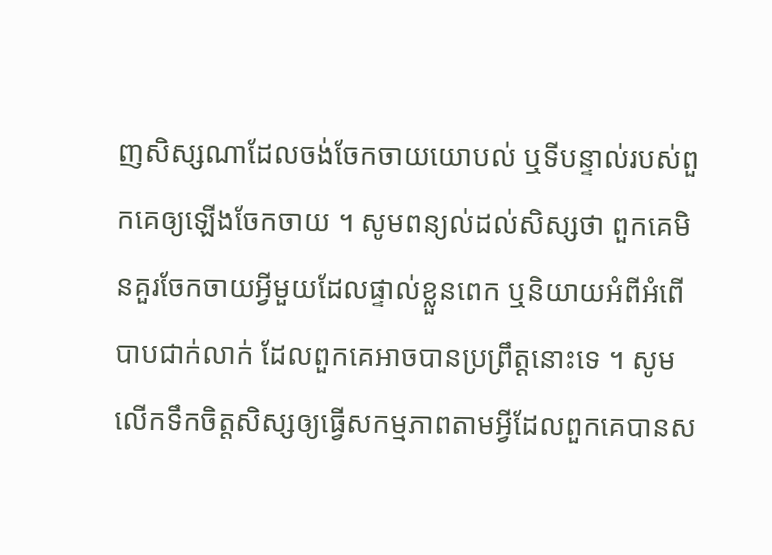ញសិស្សណាដែលចង់ចែកចាយយោបល់ ឬទីបន្ទាល់របស់ពួកគេឲ្យឡើងចែកចាយ ។ សូមពន្យល់ដល់សិស្សថា ពួកគេមិនគួរចែកចាយអ្វីមួយដែលផ្ទាល់ខ្លួនពេក ឬនិយាយអំពីអំពើបាបជាក់លាក់ ដែលពួកគេអាចបានប្រព្រឹត្តនោះទេ ។ សូមលើកទឹកចិត្តសិស្សឲ្យធ្វើសកម្មភាពតាមអ្វីដែលពួកគេបានស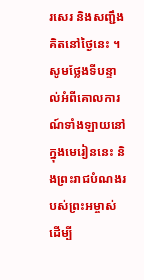រសេរ និងសញ្ជឹងគិតនៅថ្ងៃនេះ ។ សូមថ្លែងទីបន្ទាល់អំពីគោលការណ៍ទាំងឡាយនៅក្នុងមេរៀននេះ និងព្រះរាជបំណងរបស់ព្រះអម្ចាស់ដើម្បី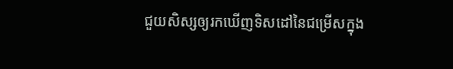ជួយសិស្សឲ្យរកឃើញទិសដៅនៃជម្រើសក្នុង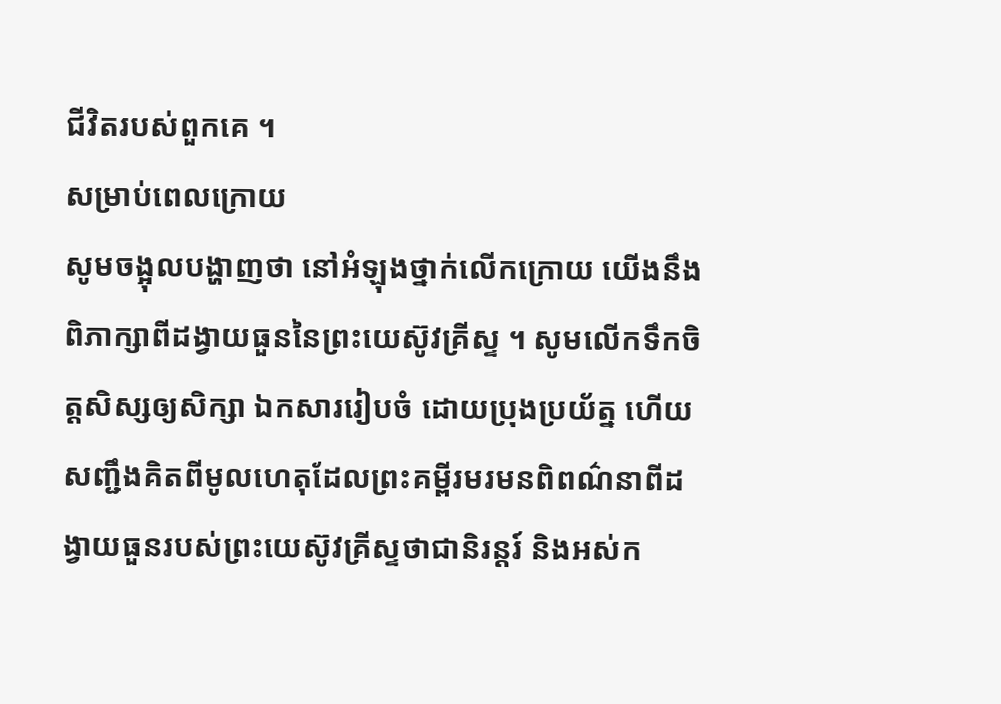ជីវិតរបស់ពួកគេ ។
សម្រាប់ពេលក្រោយ
សូមចង្អុលបង្ហាញថា នៅអំឡុងថ្នាក់លើកក្រោយ យើងនឹងពិភាក្សាពីដង្វាយធួននៃព្រះយេស៊ូវគ្រីស្ទ ។ សូមលើកទឹកចិត្តសិស្សឲ្យសិក្សា ឯកសាររៀបចំ ដោយប្រុងប្រយ័ត្ន ហើយសញ្ជឹងគិតពីមូលហេតុដែលព្រះគម្ពីរមរមនពិពណ៌នាពីដង្វាយធួនរបស់ព្រះយេស៊ូវគ្រីស្ទថាជានិរន្ដរ៍ និងអស់ក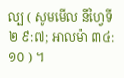ល្ប ( សូមមើល នីហ្វៃទី២ ៩:៧; អាលម៉ា ៣៤:១០ ) ។